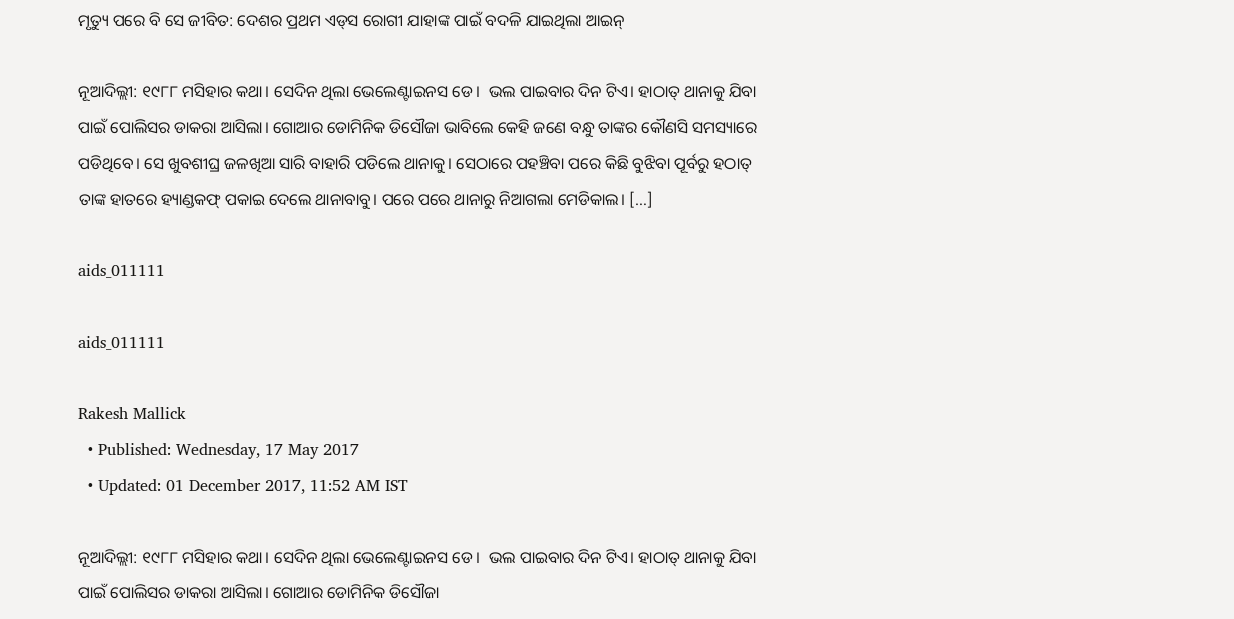ମୃତ୍ୟୁ ପରେ ବି ସେ ଜୀବିତ: ଦେଶର ପ୍ରଥମ ଏଡ୍‌ସ ରୋଗୀ ଯାହାଙ୍କ ପାଇଁ ବଦଳି ଯାଇଥିଲା ଆଇନ୍

ନୂଆଦିଲ୍ଲୀ: ୧୯୮୮ ମସିହାର କଥା। ସେଦିନ ଥିଲା ଭେଲେଣ୍ଟାଇନସ ଡେ।  ଭଲ ପାଇବାର ଦିନ ଟିଏ। ହାଠାତ୍ ଥାନାକୁ ଯିବା ପାଇଁ ପୋଲିସର ଡାକରା ଆସିଲା। ଗୋଆର ଡୋମିନିକ ଡିସୌଜା ଭାବିଲେ କେହି ଜଣେ ବନ୍ଧୁ ତାଙ୍କର କୌଣସି ସମସ୍ୟାରେ ପଡିଥିବେ। ସେ ଖୁବଶୀଘ୍ର ଜଳଖିଆ ସାରି ବାହାରି ପଡିଲେ ଥାନାକୁ। ସେଠାରେ ପହଞ୍ଚିବା ପରେ କିଛି ବୁଝିବା ପୂର୍ବରୁ ହଠାତ୍ ତାଙ୍କ ହାତରେ ହ୍ୟାଣ୍ଡକଫ୍ ପକାଇ ଦେଲେ ଥାନାବାବୁ। ପରେ ପରେ ଥାନାରୁ ନିଆଗଲା ମେଡିକାଲ। […]

aids_011111

aids_011111

Rakesh Mallick
  • Published: Wednesday, 17 May 2017
  • Updated: 01 December 2017, 11:52 AM IST

ନୂଆଦିଲ୍ଲୀ: ୧୯୮୮ ମସିହାର କଥା। ସେଦିନ ଥିଲା ଭେଲେଣ୍ଟାଇନସ ଡେ।  ଭଲ ପାଇବାର ଦିନ ଟିଏ। ହାଠାତ୍ ଥାନାକୁ ଯିବା ପାଇଁ ପୋଲିସର ଡାକରା ଆସିଲା। ଗୋଆର ଡୋମିନିକ ଡିସୌଜା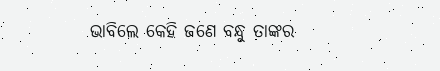ଭାବିଲେ କେହି ଜଣେ ବନ୍ଧୁ ତାଙ୍କର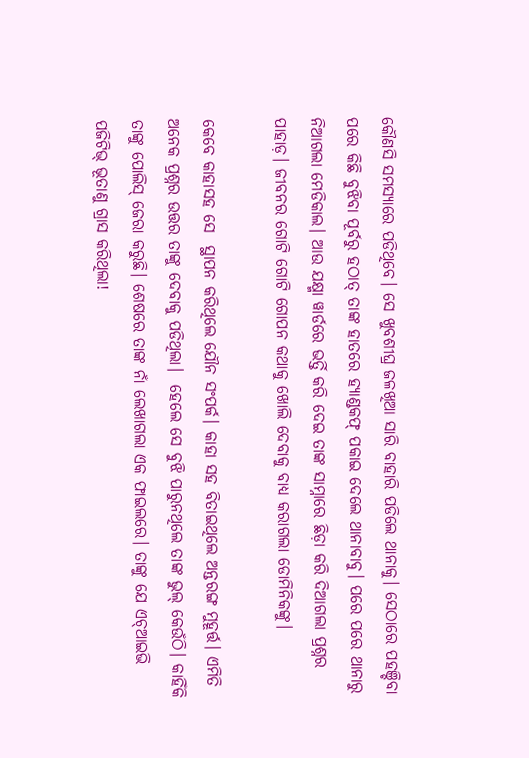କୌଣସି ସମସ୍ୟାରେ ପଡିଥିବେ। ସେ ଖୁବଶୀଘ୍ର ଜଳଖିଆ ସାରି ବାହାରି ପଡିଲେ ଥାନାକୁ। ସେଠାରେ ପହଞ୍ଚିବା ପରେ କିଛି ବୁଝିବା ପୂର୍ବରୁ ହଠାତ୍ ତାଙ୍କ ହାତରେ ହ୍ୟାଣ୍ଡକଫ୍ ପକାଇ ଦେଲେ ଥାନାବାବୁ। ପରେ ପରେ ଥାନାରୁ ନିଆଗଲା ମେଡିକାଲ। ଆଉ ଯକ୍ଷ୍ମା ୱାର୍ଡରେ ଭର୍ତ୍ତି କରି ଦେଇ ତାଙ୍କ ସାମ୍ନାରେ ଛିଡ଼ା କରି ଦିଆଗଲା ପ୍ରଶ୍ନର ପାହାଡ଼। ଜୀବନର ଗୋଟି ଗୋଟି ଗୋପନ କଥାକୁ ଖୋଲି ଦେବାକୁ ବାଧ୍ୟ କରାଗଲା ଡୋମିନିକଙ୍କୁ।

କେବେ କାହାସହ ସେ  ସ୍ଥାପନ କରିଥିଲେ ଯୌନ ସଂପର୍କ। କାହା ସହ ବିତାଇଥିଲେ ଅନ୍ତରଙ୍ଗ ମୁହୂର୍ତ୍ତ। ଏମିତି ଅନେକ ପ୍ରଶ୍ନର ଉତ୍ତର ତାଙ୍କୁ ଦେବାକୁ ପଡିଥିଲା।  ହେଲେ ସେ ବୁଝି ପାରୁନଥିଲେ ତାଙ୍କ ଭୁଲ୍ କେଉଁଠି। କାହିଁକି ତାଙ୍କୁ ପୋଲିସ୍ ଜେରା କରୁଛି। ଶେଷରେ ତାଙ୍କ ନାଁ ଲେଖାଗଲା ଏକ ଫାଇଲରେ। ତାଙ୍କୁ ଯେ ଏଚ୍ଆଇଭି ପଜିଟିଭ୍ ଭୂତାଣୁ ଗ୍ରାସ କରିଥିଲା!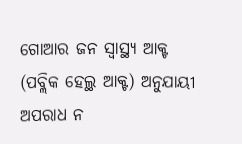ଗୋଆର ଜନ ସ୍ୱାସ୍ଥ୍ୟ ଆକ୍ଟ (ପବ୍ଲିକ ହେଲ୍ଥ ଆକ୍ଟ) ଅନୁଯାୟୀ ଅପରାଧ ନ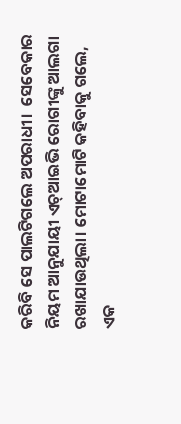କରିବି ସେ ପାଲଟିଗଲେ ଅପରାଧୀ।  ସେବେକାର ନିୟମ ଆନୁଯାୟୀ ଏଚ୍ଆଇଭି ରୋଗୀଙ୍କୁ ଆଲଗା ରଖାଯାଉଥିଲା। ମୋଟାମୋଟି କହିବାକୁ ଗଲେ, ଏକ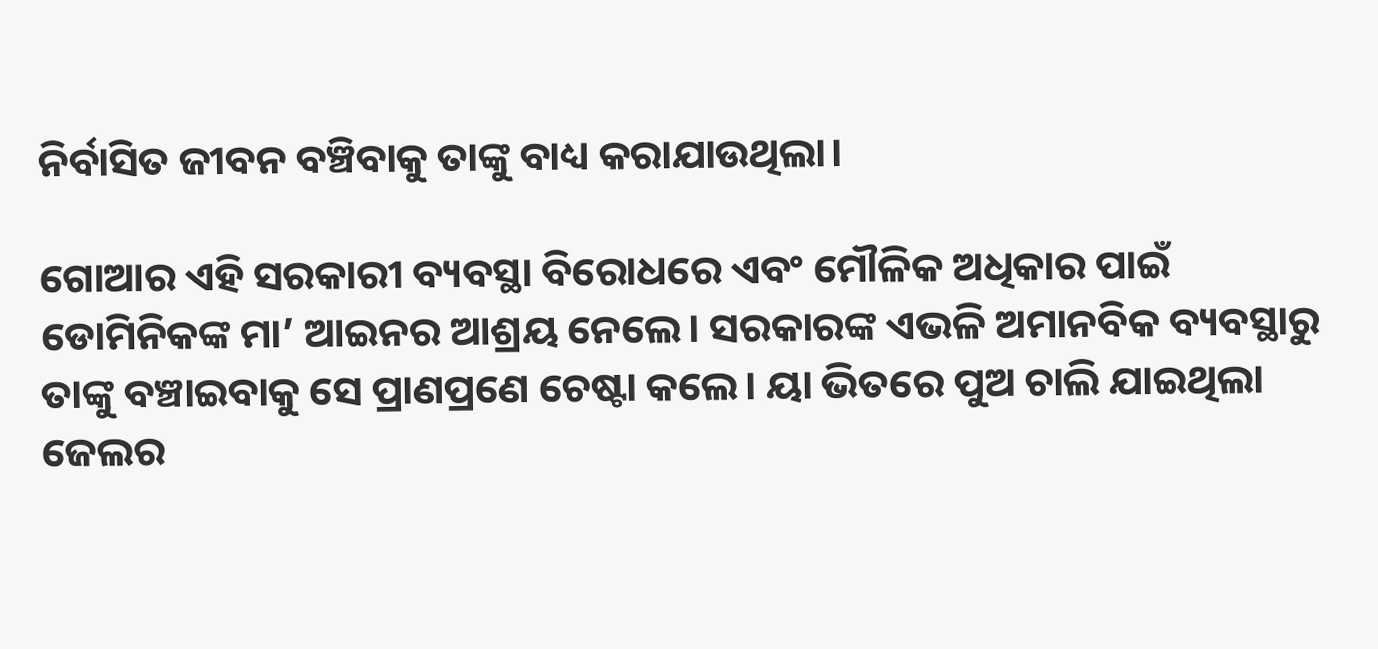ନିର୍ବାସିତ ଜୀବନ ବଞ୍ଚିବାକୁ ତାଙ୍କୁ ବାଧ୍ୟ କରାଯାଉଥିଲା।

ଗୋଆର ଏହି ସରକାରୀ ବ୍ୟବସ୍ଥା ବିରୋଧରେ ଏବଂ ମୌଳିକ ଅଧିକାର ପାଇଁ ଡୋମିନିକଙ୍କ ମା’ ଆଇନର ଆଶ୍ରୟ ନେଲେ। ସରକାରଙ୍କ ଏଭଳି ଅମାନବିକ ବ୍ୟବସ୍ଥାରୁ ତାଙ୍କୁ ବଞ୍ଚାଇବାକୁ ସେ ପ୍ରାଣପ୍ରଣେ ଚେଷ୍ଟା କଲେ। ୟା ଭିତରେ ପୁଅ ଚାଲି ଯାଇଥିଲା ଜେଲର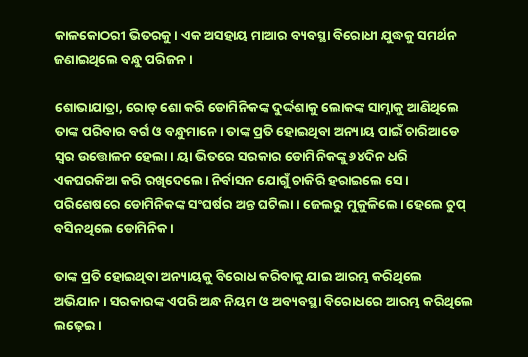କାଳକୋଠରୀ ଭିତରକୁ। ଏକ ଅସହାୟ ମାଆର ବ୍ୟବସ୍ଥା ବିରୋଧୀ ଯୁଦ୍ଧକୁ ସମର୍ଥନ ଜଣାଇଥିଲେ ବନ୍ଧୁ ପରିଜନ।

ଶୋଭାଯାତ୍ରା, ରୋଡ୍‌ ଶୋ କରି ଡୋମିନିକଙ୍କ ଦୁର୍ଦ୍ଦଶାକୁ ଲୋକଙ୍କ ସାମ୍ନାକୁ ଆଣିଥିଲେ ତାଙ୍କ ପରିବାର ବର୍ଗ ଓ ବନ୍ଧୁମାନେ। ତାଙ୍କ ପ୍ରତି ହୋଇଥିବା ଅନ୍ୟାୟ ପାଇଁ ଚାରିଆଡେ ସ୍ୱର ଉତ୍ତୋଳନ ହେଲା। ୟା ଭିତରେ ସରକାର ଡୋମିନିକଙ୍କୁ ୬୪ଦିନ ଧରି ଏକଘରକିଆ କରି ରଖିଦେଲେ। ନିର୍ବାସନ ଯୋଗୁଁ ଚାକିରି ହରାଇଲେ ସେ।  ପରିଶେଷରେ ଡୋମିନିକଙ୍କ ସଂଘର୍ଷର ଅନ୍ତ ଘଟିଲା। ଜେଲରୁ ମୁକୁଳିଲେ। ହେଲେ ଚୁପ୍ ବସିନଥିଲେ ଡୋମିନିକ।

ତାଙ୍କ ପ୍ରତି ହୋଇଥିବା ଅନ୍ୟାୟକୁ ବିରୋଧ କରିବାକୁ ଯାଇ ଆରମ୍ଭ କରିଥିଲେ ଅଭିଯାନ। ସରକାରଙ୍କ ଏପରି ଅନ୍ଧ ନିୟମ ଓ ଅବ୍ୟବସ୍ଥା ବିରୋଧରେ ଆରମ୍ଭ କରିଥିଲେ ଲଢ଼େଇ।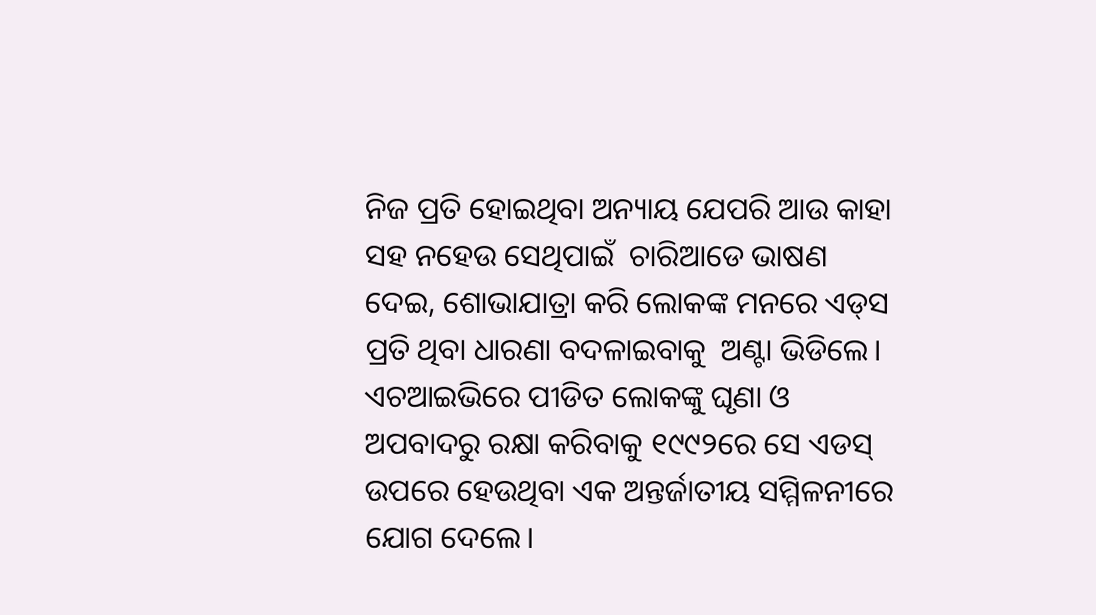ନିଜ ପ୍ରତି ହୋଇଥିବା ଅନ୍ୟାୟ ଯେପରି ଆଉ କାହା ସହ ନହେଉ ସେଥିପାଇଁ  ଚାରିଆଡେ ଭାଷଣ ଦେଇ, ଶୋଭାଯାତ୍ରା କରି ଲୋକଙ୍କ ମନରେ ଏଡ୍‌ସ ପ୍ରତି ଥିବା ଧାରଣା ବଦଳାଇବାକୁ  ଅଣ୍ଟା ଭିଡିଲେ। ଏଚଆଇଭିରେ ପୀଡିତ ଲୋକଙ୍କୁ ଘୃଣା ଓ ଅପବାଦରୁ ରକ୍ଷା କରିବାକୁ ୧୯୯୨ରେ ସେ ଏଡସ୍ ଉପରେ ହେଉଥିବା ଏକ ଅନ୍ତର୍ଜାତୀୟ ସମ୍ମିଳନୀରେ ଯୋଗ ଦେଲେ।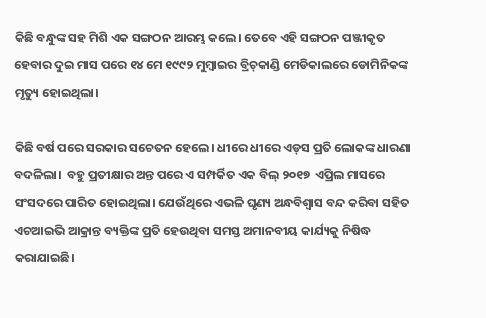କିଛି ବନ୍ଧୁଙ୍କ ସହ ମିଶି ଏକ ସଙ୍ଗଠନ ଆରମ୍ଭ କଲେ। ତେବେ ଏହି ସଙ୍ଗଠନ ପଞ୍ଜୀକୃତ ହେବାର ଦୁଇ ମାସ ପରେ ୧୪ ମେ ୧୯୯୨ ମୁମ୍ବାଇର ବ୍ରିଚ୍‌କାଣ୍ଡି ମେଡିକାଲରେ ଡୋମିନିକଙ୍କ ମୃତ୍ୟୁ ହୋଇଥିଲା।

କିଛି ବର୍ଷ ପରେ ସରକାର ସଚେତନ ହେଲେ। ଧୀରେ ଧୀରେ ଏଡ୍‌ସ ପ୍ରତି ଲୋକଙ୍କ ଧାରଣା ବଦଳିଲା।  ବହୁ ପ୍ରତୀକ୍ଷାର ଅନ୍ତ ପରେ ଏ ସମ୍ପର୍କିତ ଏକ ବିଲ୍ ୨୦୧୭  ଏପ୍ରିଲ ମାସରେ ସଂସଦରେ ପାରିତ ହୋଇଥିଲା। ଯେଉଁଥିରେ ଏଭଳି ଘୃଣ୍ୟ ଅନ୍ଧବିଶ୍ୱାସ ବନ୍ଦ କରିବା ସହିତ ଏଚଆଇଭି ଆକ୍ରାନ୍ତ ବ୍ୟକ୍ତିଙ୍କ ପ୍ରତି ହେଉଥିବା ସମସ୍ତ ଅମାନବୀୟ କାର୍ଯ୍ୟକୁ ନିଷିଦ୍ଧ କରାଯାଇଛି।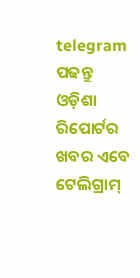telegram ପଢନ୍ତୁ ଓଡ଼ିଶା ରିପୋର୍ଟର ଖବର ଏବେ ଟେଲିଗ୍ରାମ୍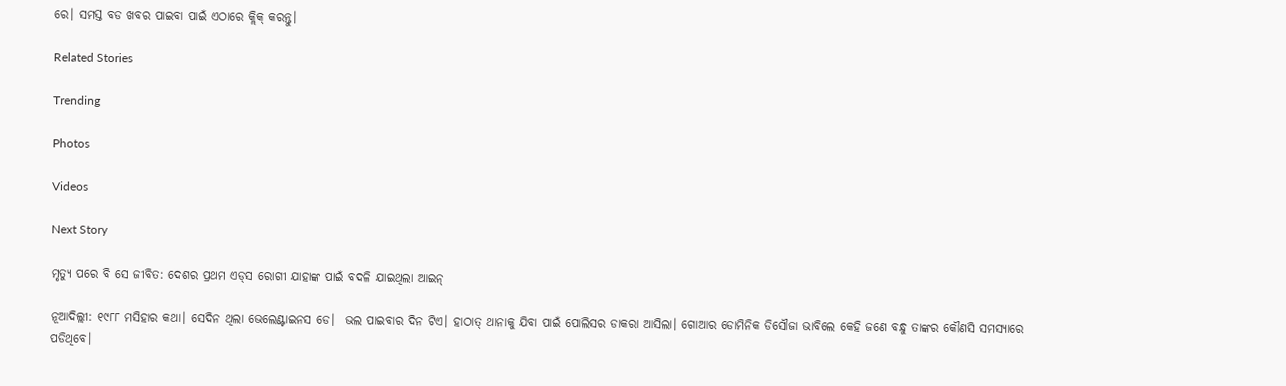ରେ। ସମସ୍ତ ବଡ ଖବର ପାଇବା ପାଇଁ ଏଠାରେ କ୍ଲିକ୍ କରନ୍ତୁ।

Related Stories

Trending

Photos

Videos

Next Story

ମୃତ୍ୟୁ ପରେ ବି ସେ ଜୀବିତ: ଦେଶର ପ୍ରଥମ ଏଡ୍‌ସ ରୋଗୀ ଯାହାଙ୍କ ପାଇଁ ବଦଳି ଯାଇଥିଲା ଆଇନ୍

ନୂଆଦିଲ୍ଲୀ: ୧୯୮୮ ମସିହାର କଥା। ସେଦିନ ଥିଲା ଭେଲେଣ୍ଟାଇନସ ଡେ।  ଭଲ ପାଇବାର ଦିନ ଟିଏ। ହାଠାତ୍ ଥାନାକୁ ଯିବା ପାଇଁ ପୋଲିସର ଡାକରା ଆସିଲା। ଗୋଆର ଡୋମିନିକ ଡିସୌଜା ଭାବିଲେ କେହି ଜଣେ ବନ୍ଧୁ ତାଙ୍କର କୌଣସି ସମସ୍ୟାରେ ପଡିଥିବେ।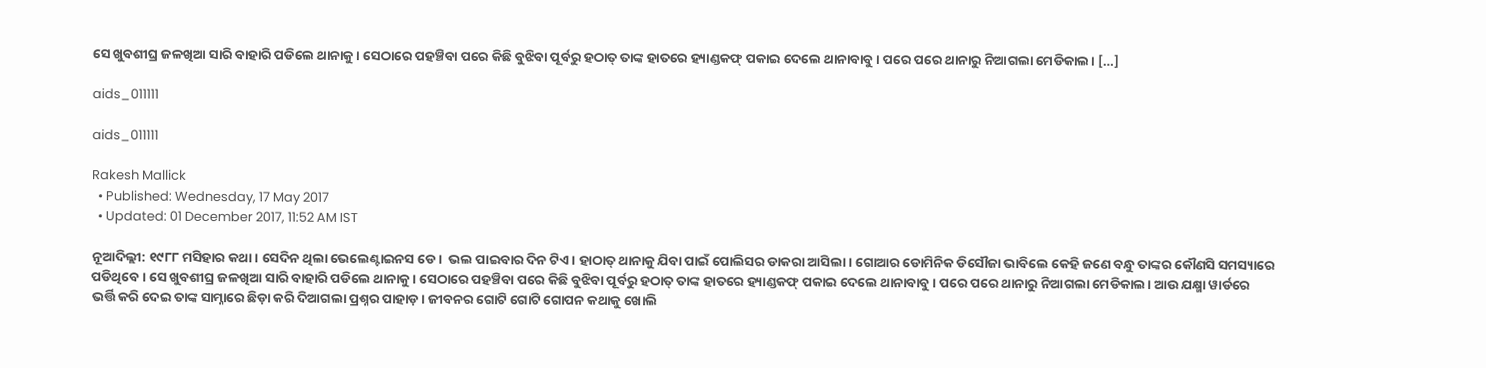ସେ ଖୁବଶୀଘ୍ର ଜଳଖିଆ ସାରି ବାହାରି ପଡିଲେ ଥାନାକୁ। ସେଠାରେ ପହଞ୍ଚିବା ପରେ କିଛି ବୁଝିବା ପୂର୍ବରୁ ହଠାତ୍ ତାଙ୍କ ହାତରେ ହ୍ୟାଣ୍ଡକଫ୍ ପକାଇ ଦେଲେ ଥାନାବାବୁ। ପରେ ପରେ ଥାନାରୁ ନିଆଗଲା ମେଡିକାଲ। […]

aids_011111

aids_011111

Rakesh Mallick
  • Published: Wednesday, 17 May 2017
  • Updated: 01 December 2017, 11:52 AM IST

ନୂଆଦିଲ୍ଲୀ: ୧୯୮୮ ମସିହାର କଥା। ସେଦିନ ଥିଲା ଭେଲେଣ୍ଟାଇନସ ଡେ।  ଭଲ ପାଇବାର ଦିନ ଟିଏ। ହାଠାତ୍ ଥାନାକୁ ଯିବା ପାଇଁ ପୋଲିସର ଡାକରା ଆସିଲା। ଗୋଆର ଡୋମିନିକ ଡିସୌଜା ଭାବିଲେ କେହି ଜଣେ ବନ୍ଧୁ ତାଙ୍କର କୌଣସି ସମସ୍ୟାରେ ପଡିଥିବେ। ସେ ଖୁବଶୀଘ୍ର ଜଳଖିଆ ସାରି ବାହାରି ପଡିଲେ ଥାନାକୁ। ସେଠାରେ ପହଞ୍ଚିବା ପରେ କିଛି ବୁଝିବା ପୂର୍ବରୁ ହଠାତ୍ ତାଙ୍କ ହାତରେ ହ୍ୟାଣ୍ଡକଫ୍ ପକାଇ ଦେଲେ ଥାନାବାବୁ। ପରେ ପରେ ଥାନାରୁ ନିଆଗଲା ମେଡିକାଲ। ଆଉ ଯକ୍ଷ୍ମା ୱାର୍ଡରେ ଭର୍ତ୍ତି କରି ଦେଇ ତାଙ୍କ ସାମ୍ନାରେ ଛିଡ଼ା କରି ଦିଆଗଲା ପ୍ରଶ୍ନର ପାହାଡ଼। ଜୀବନର ଗୋଟି ଗୋଟି ଗୋପନ କଥାକୁ ଖୋଲି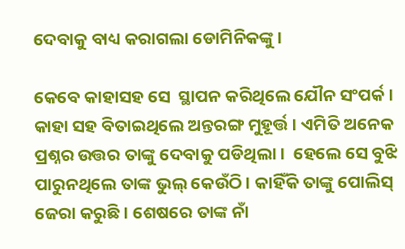ଦେବାକୁ ବାଧ୍ୟ କରାଗଲା ଡୋମିନିକଙ୍କୁ।

କେବେ କାହାସହ ସେ  ସ୍ଥାପନ କରିଥିଲେ ଯୌନ ସଂପର୍କ। କାହା ସହ ବିତାଇଥିଲେ ଅନ୍ତରଙ୍ଗ ମୁହୂର୍ତ୍ତ। ଏମିତି ଅନେକ ପ୍ରଶ୍ନର ଉତ୍ତର ତାଙ୍କୁ ଦେବାକୁ ପଡିଥିଲା।  ହେଲେ ସେ ବୁଝି ପାରୁନଥିଲେ ତାଙ୍କ ଭୁଲ୍ କେଉଁଠି। କାହିଁକି ତାଙ୍କୁ ପୋଲିସ୍ ଜେରା କରୁଛି। ଶେଷରେ ତାଙ୍କ ନାଁ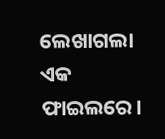ଲେଖାଗଲା ଏକ ଫାଇଲରେ।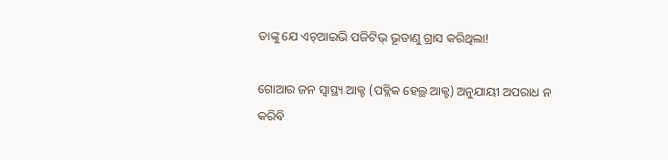ତାଙ୍କୁ ଯେ ଏଚ୍ଆଇଭି ପଜିଟିଭ୍ ଭୂତାଣୁ ଗ୍ରାସ କରିଥିଲା!

ଗୋଆର ଜନ ସ୍ୱାସ୍ଥ୍ୟ ଆକ୍ଟ (ପବ୍ଲିକ ହେଲ୍ଥ ଆକ୍ଟ) ଅନୁଯାୟୀ ଅପରାଧ ନ କରିବି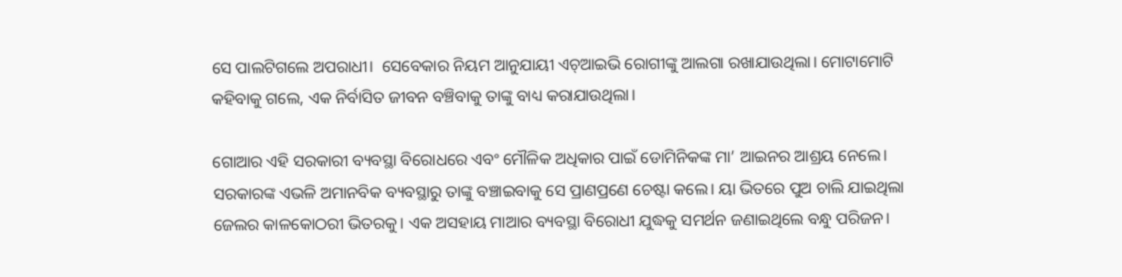ସେ ପାଲଟିଗଲେ ଅପରାଧୀ।  ସେବେକାର ନିୟମ ଆନୁଯାୟୀ ଏଚ୍ଆଇଭି ରୋଗୀଙ୍କୁ ଆଲଗା ରଖାଯାଉଥିଲା। ମୋଟାମୋଟି କହିବାକୁ ଗଲେ, ଏକ ନିର୍ବାସିତ ଜୀବନ ବଞ୍ଚିବାକୁ ତାଙ୍କୁ ବାଧ୍ୟ କରାଯାଉଥିଲା।

ଗୋଆର ଏହି ସରକାରୀ ବ୍ୟବସ୍ଥା ବିରୋଧରେ ଏବଂ ମୌଳିକ ଅଧିକାର ପାଇଁ ଡୋମିନିକଙ୍କ ମା’ ଆଇନର ଆଶ୍ରୟ ନେଲେ। ସରକାରଙ୍କ ଏଭଳି ଅମାନବିକ ବ୍ୟବସ୍ଥାରୁ ତାଙ୍କୁ ବଞ୍ଚାଇବାକୁ ସେ ପ୍ରାଣପ୍ରଣେ ଚେଷ୍ଟା କଲେ। ୟା ଭିତରେ ପୁଅ ଚାଲି ଯାଇଥିଲା ଜେଲର କାଳକୋଠରୀ ଭିତରକୁ। ଏକ ଅସହାୟ ମାଆର ବ୍ୟବସ୍ଥା ବିରୋଧୀ ଯୁଦ୍ଧକୁ ସମର୍ଥନ ଜଣାଇଥିଲେ ବନ୍ଧୁ ପରିଜନ।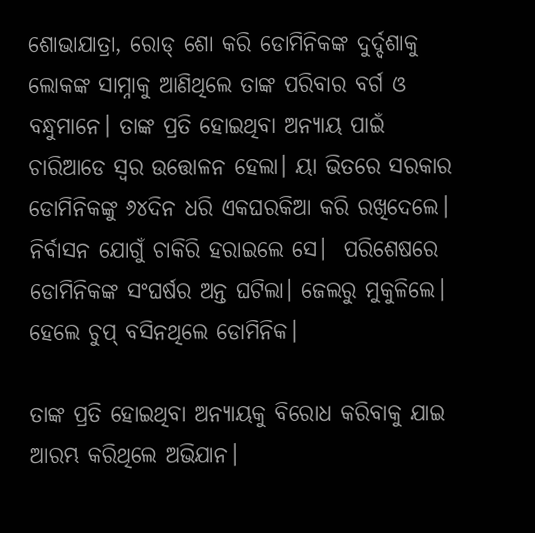ଶୋଭାଯାତ୍ରା, ରୋଡ୍‌ ଶୋ କରି ଡୋମିନିକଙ୍କ ଦୁର୍ଦ୍ଦଶାକୁ ଲୋକଙ୍କ ସାମ୍ନାକୁ ଆଣିଥିଲେ ତାଙ୍କ ପରିବାର ବର୍ଗ ଓ ବନ୍ଧୁମାନେ। ତାଙ୍କ ପ୍ରତି ହୋଇଥିବା ଅନ୍ୟାୟ ପାଇଁ ଚାରିଆଡେ ସ୍ୱର ଉତ୍ତୋଳନ ହେଲା। ୟା ଭିତରେ ସରକାର ଡୋମିନିକଙ୍କୁ ୬୪ଦିନ ଧରି ଏକଘରକିଆ କରି ରଖିଦେଲେ। ନିର୍ବାସନ ଯୋଗୁଁ ଚାକିରି ହରାଇଲେ ସେ।  ପରିଶେଷରେ ଡୋମିନିକଙ୍କ ସଂଘର୍ଷର ଅନ୍ତ ଘଟିଲା। ଜେଲରୁ ମୁକୁଳିଲେ। ହେଲେ ଚୁପ୍ ବସିନଥିଲେ ଡୋମିନିକ।

ତାଙ୍କ ପ୍ରତି ହୋଇଥିବା ଅନ୍ୟାୟକୁ ବିରୋଧ କରିବାକୁ ଯାଇ ଆରମ୍ଭ କରିଥିଲେ ଅଭିଯାନ।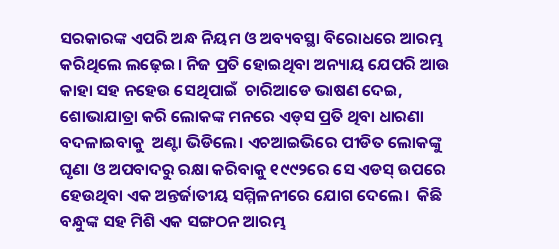ସରକାରଙ୍କ ଏପରି ଅନ୍ଧ ନିୟମ ଓ ଅବ୍ୟବସ୍ଥା ବିରୋଧରେ ଆରମ୍ଭ କରିଥିଲେ ଲଢ଼େଇ। ନିଜ ପ୍ରତି ହୋଇଥିବା ଅନ୍ୟାୟ ଯେପରି ଆଉ କାହା ସହ ନହେଉ ସେଥିପାଇଁ  ଚାରିଆଡେ ଭାଷଣ ଦେଇ, ଶୋଭାଯାତ୍ରା କରି ଲୋକଙ୍କ ମନରେ ଏଡ୍‌ସ ପ୍ରତି ଥିବା ଧାରଣା ବଦଳାଇବାକୁ  ଅଣ୍ଟା ଭିଡିଲେ। ଏଚଆଇଭିରେ ପୀଡିତ ଲୋକଙ୍କୁ ଘୃଣା ଓ ଅପବାଦରୁ ରକ୍ଷା କରିବାକୁ ୧୯୯୨ରେ ସେ ଏଡସ୍ ଉପରେ ହେଉଥିବା ଏକ ଅନ୍ତର୍ଜାତୀୟ ସମ୍ମିଳନୀରେ ଯୋଗ ଦେଲେ।  କିଛି ବନ୍ଧୁଙ୍କ ସହ ମିଶି ଏକ ସଙ୍ଗଠନ ଆରମ୍ଭ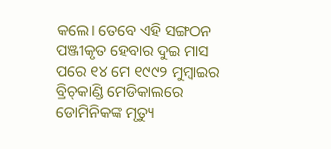କଲେ। ତେବେ ଏହି ସଙ୍ଗଠନ ପଞ୍ଜୀକୃତ ହେବାର ଦୁଇ ମାସ ପରେ ୧୪ ମେ ୧୯୯୨ ମୁମ୍ବାଇର ବ୍ରିଚ୍‌କାଣ୍ଡି ମେଡିକାଲରେ ଡୋମିନିକଙ୍କ ମୃତ୍ୟୁ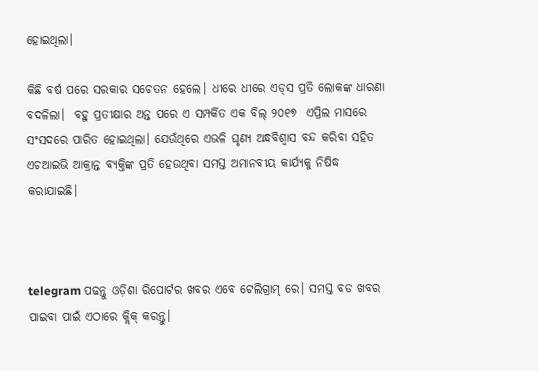ହୋଇଥିଲା।

କିଛି ବର୍ଷ ପରେ ସରକାର ସଚେତନ ହେଲେ। ଧୀରେ ଧୀରେ ଏଡ୍‌ସ ପ୍ରତି ଲୋକଙ୍କ ଧାରଣା ବଦଳିଲା।  ବହୁ ପ୍ରତୀକ୍ଷାର ଅନ୍ତ ପରେ ଏ ସମ୍ପର୍କିତ ଏକ ବିଲ୍ ୨୦୧୭  ଏପ୍ରିଲ ମାସରେ ସଂସଦରେ ପାରିତ ହୋଇଥିଲା। ଯେଉଁଥିରେ ଏଭଳି ଘୃଣ୍ୟ ଅନ୍ଧବିଶ୍ୱାସ ବନ୍ଦ କରିବା ସହିତ ଏଚଆଇଭି ଆକ୍ରାନ୍ତ ବ୍ୟକ୍ତିଙ୍କ ପ୍ରତି ହେଉଥିବା ସମସ୍ତ ଅମାନବୀୟ କାର୍ଯ୍ୟକୁ ନିଷିଦ୍ଧ କରାଯାଇଛି।



telegram ପଢନ୍ତୁ ଓଡ଼ିଶା ରିପୋର୍ଟର ଖବର ଏବେ ଟେଲିଗ୍ରାମ୍ ରେ। ସମସ୍ତ ବଡ ଖବର ପାଇବା ପାଇଁ ଏଠାରେ କ୍ଲିକ୍ କରନ୍ତୁ।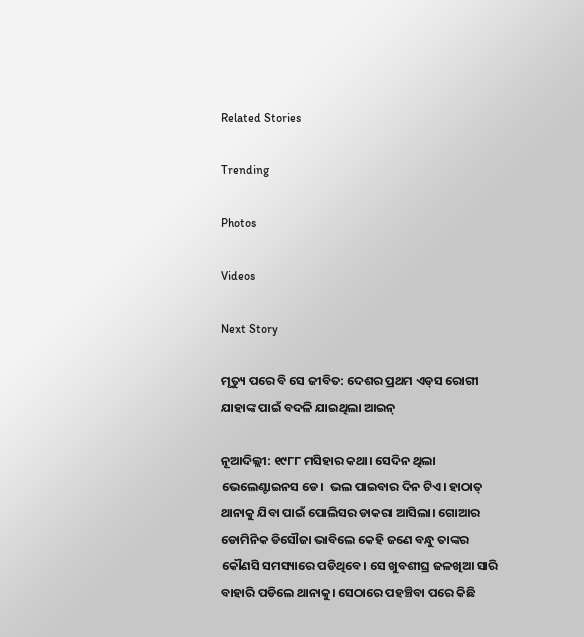Related Stories

Trending

Photos

Videos

Next Story

ମୃତ୍ୟୁ ପରେ ବି ସେ ଜୀବିତ: ଦେଶର ପ୍ରଥମ ଏଡ୍‌ସ ରୋଗୀ ଯାହାଙ୍କ ପାଇଁ ବଦଳି ଯାଇଥିଲା ଆଇନ୍

ନୂଆଦିଲ୍ଲୀ: ୧୯୮୮ ମସିହାର କଥା। ସେଦିନ ଥିଲା ଭେଲେଣ୍ଟାଇନସ ଡେ।  ଭଲ ପାଇବାର ଦିନ ଟିଏ। ହାଠାତ୍ ଥାନାକୁ ଯିବା ପାଇଁ ପୋଲିସର ଡାକରା ଆସିଲା। ଗୋଆର ଡୋମିନିକ ଡିସୌଜା ଭାବିଲେ କେହି ଜଣେ ବନ୍ଧୁ ତାଙ୍କର କୌଣସି ସମସ୍ୟାରେ ପଡିଥିବେ। ସେ ଖୁବଶୀଘ୍ର ଜଳଖିଆ ସାରି ବାହାରି ପଡିଲେ ଥାନାକୁ। ସେଠାରେ ପହଞ୍ଚିବା ପରେ କିଛି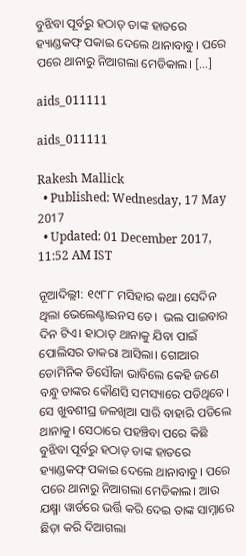ବୁଝିବା ପୂର୍ବରୁ ହଠାତ୍ ତାଙ୍କ ହାତରେ ହ୍ୟାଣ୍ଡକଫ୍ ପକାଇ ଦେଲେ ଥାନାବାବୁ। ପରେ ପରେ ଥାନାରୁ ନିଆଗଲା ମେଡିକାଲ। […]

aids_011111

aids_011111

Rakesh Mallick
  • Published: Wednesday, 17 May 2017
  • Updated: 01 December 2017, 11:52 AM IST

ନୂଆଦିଲ୍ଲୀ: ୧୯୮୮ ମସିହାର କଥା। ସେଦିନ ଥିଲା ଭେଲେଣ୍ଟାଇନସ ଡେ।  ଭଲ ପାଇବାର ଦିନ ଟିଏ। ହାଠାତ୍ ଥାନାକୁ ଯିବା ପାଇଁ ପୋଲିସର ଡାକରା ଆସିଲା। ଗୋଆର ଡୋମିନିକ ଡିସୌଜା ଭାବିଲେ କେହି ଜଣେ ବନ୍ଧୁ ତାଙ୍କର କୌଣସି ସମସ୍ୟାରେ ପଡିଥିବେ। ସେ ଖୁବଶୀଘ୍ର ଜଳଖିଆ ସାରି ବାହାରି ପଡିଲେ ଥାନାକୁ। ସେଠାରେ ପହଞ୍ଚିବା ପରେ କିଛି ବୁଝିବା ପୂର୍ବରୁ ହଠାତ୍ ତାଙ୍କ ହାତରେ ହ୍ୟାଣ୍ଡକଫ୍ ପକାଇ ଦେଲେ ଥାନାବାବୁ। ପରେ ପରେ ଥାନାରୁ ନିଆଗଲା ମେଡିକାଲ। ଆଉ ଯକ୍ଷ୍ମା ୱାର୍ଡରେ ଭର୍ତ୍ତି କରି ଦେଇ ତାଙ୍କ ସାମ୍ନାରେ ଛିଡ଼ା କରି ଦିଆଗଲା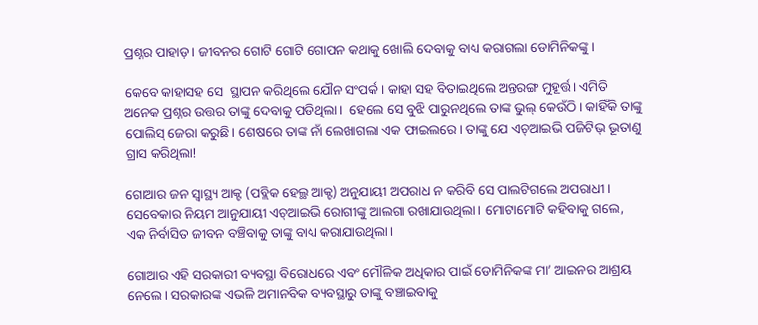ପ୍ରଶ୍ନର ପାହାଡ଼। ଜୀବନର ଗୋଟି ଗୋଟି ଗୋପନ କଥାକୁ ଖୋଲି ଦେବାକୁ ବାଧ୍ୟ କରାଗଲା ଡୋମିନିକଙ୍କୁ।

କେବେ କାହାସହ ସେ  ସ୍ଥାପନ କରିଥିଲେ ଯୌନ ସଂପର୍କ। କାହା ସହ ବିତାଇଥିଲେ ଅନ୍ତରଙ୍ଗ ମୁହୂର୍ତ୍ତ। ଏମିତି ଅନେକ ପ୍ରଶ୍ନର ଉତ୍ତର ତାଙ୍କୁ ଦେବାକୁ ପଡିଥିଲା।  ହେଲେ ସେ ବୁଝି ପାରୁନଥିଲେ ତାଙ୍କ ଭୁଲ୍ କେଉଁଠି। କାହିଁକି ତାଙ୍କୁ ପୋଲିସ୍ ଜେରା କରୁଛି। ଶେଷରେ ତାଙ୍କ ନାଁ ଲେଖାଗଲା ଏକ ଫାଇଲରେ। ତାଙ୍କୁ ଯେ ଏଚ୍ଆଇଭି ପଜିଟିଭ୍ ଭୂତାଣୁ ଗ୍ରାସ କରିଥିଲା!

ଗୋଆର ଜନ ସ୍ୱାସ୍ଥ୍ୟ ଆକ୍ଟ (ପବ୍ଲିକ ହେଲ୍ଥ ଆକ୍ଟ) ଅନୁଯାୟୀ ଅପରାଧ ନ କରିବି ସେ ପାଲଟିଗଲେ ଅପରାଧୀ।  ସେବେକାର ନିୟମ ଆନୁଯାୟୀ ଏଚ୍ଆଇଭି ରୋଗୀଙ୍କୁ ଆଲଗା ରଖାଯାଉଥିଲା। ମୋଟାମୋଟି କହିବାକୁ ଗଲେ, ଏକ ନିର୍ବାସିତ ଜୀବନ ବଞ୍ଚିବାକୁ ତାଙ୍କୁ ବାଧ୍ୟ କରାଯାଉଥିଲା।

ଗୋଆର ଏହି ସରକାରୀ ବ୍ୟବସ୍ଥା ବିରୋଧରେ ଏବଂ ମୌଳିକ ଅଧିକାର ପାଇଁ ଡୋମିନିକଙ୍କ ମା’ ଆଇନର ଆଶ୍ରୟ ନେଲେ। ସରକାରଙ୍କ ଏଭଳି ଅମାନବିକ ବ୍ୟବସ୍ଥାରୁ ତାଙ୍କୁ ବଞ୍ଚାଇବାକୁ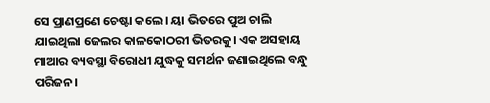ସେ ପ୍ରାଣପ୍ରଣେ ଚେଷ୍ଟା କଲେ। ୟା ଭିତରେ ପୁଅ ଚାଲି ଯାଇଥିଲା ଜେଲର କାଳକୋଠରୀ ଭିତରକୁ। ଏକ ଅସହାୟ ମାଆର ବ୍ୟବସ୍ଥା ବିରୋଧୀ ଯୁଦ୍ଧକୁ ସମର୍ଥନ ଜଣାଇଥିଲେ ବନ୍ଧୁ ପରିଜନ।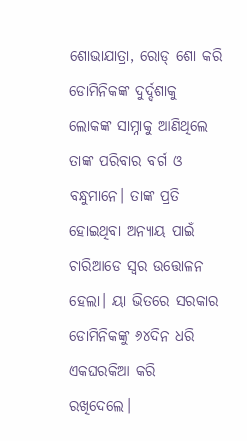ଶୋଭାଯାତ୍ରା, ରୋଡ୍‌ ଶୋ କରି ଡୋମିନିକଙ୍କ ଦୁର୍ଦ୍ଦଶାକୁ ଲୋକଙ୍କ ସାମ୍ନାକୁ ଆଣିଥିଲେ ତାଙ୍କ ପରିବାର ବର୍ଗ ଓ ବନ୍ଧୁମାନେ। ତାଙ୍କ ପ୍ରତି ହୋଇଥିବା ଅନ୍ୟାୟ ପାଇଁ ଚାରିଆଡେ ସ୍ୱର ଉତ୍ତୋଳନ ହେଲା। ୟା ଭିତରେ ସରକାର ଡୋମିନିକଙ୍କୁ ୬୪ଦିନ ଧରି ଏକଘରକିଆ କରି ରଖିଦେଲେ।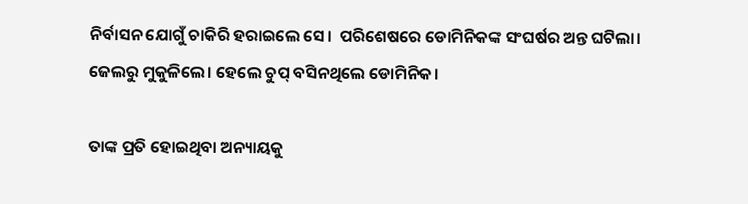ନିର୍ବାସନ ଯୋଗୁଁ ଚାକିରି ହରାଇଲେ ସେ।  ପରିଶେଷରେ ଡୋମିନିକଙ୍କ ସଂଘର୍ଷର ଅନ୍ତ ଘଟିଲା। ଜେଲରୁ ମୁକୁଳିଲେ। ହେଲେ ଚୁପ୍ ବସିନଥିଲେ ଡୋମିନିକ।

ତାଙ୍କ ପ୍ରତି ହୋଇଥିବା ଅନ୍ୟାୟକୁ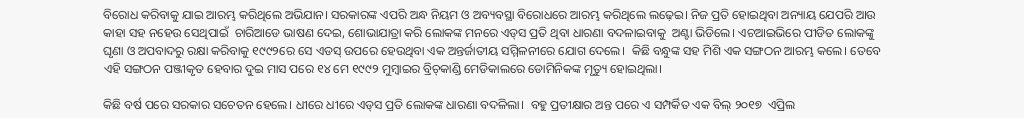ବିରୋଧ କରିବାକୁ ଯାଇ ଆରମ୍ଭ କରିଥିଲେ ଅଭିଯାନ। ସରକାରଙ୍କ ଏପରି ଅନ୍ଧ ନିୟମ ଓ ଅବ୍ୟବସ୍ଥା ବିରୋଧରେ ଆରମ୍ଭ କରିଥିଲେ ଲଢ଼େଇ। ନିଜ ପ୍ରତି ହୋଇଥିବା ଅନ୍ୟାୟ ଯେପରି ଆଉ କାହା ସହ ନହେଉ ସେଥିପାଇଁ  ଚାରିଆଡେ ଭାଷଣ ଦେଇ, ଶୋଭାଯାତ୍ରା କରି ଲୋକଙ୍କ ମନରେ ଏଡ୍‌ସ ପ୍ରତି ଥିବା ଧାରଣା ବଦଳାଇବାକୁ  ଅଣ୍ଟା ଭିଡିଲେ। ଏଚଆଇଭିରେ ପୀଡିତ ଲୋକଙ୍କୁ ଘୃଣା ଓ ଅପବାଦରୁ ରକ୍ଷା କରିବାକୁ ୧୯୯୨ରେ ସେ ଏଡସ୍ ଉପରେ ହେଉଥିବା ଏକ ଅନ୍ତର୍ଜାତୀୟ ସମ୍ମିଳନୀରେ ଯୋଗ ଦେଲେ।  କିଛି ବନ୍ଧୁଙ୍କ ସହ ମିଶି ଏକ ସଙ୍ଗଠନ ଆରମ୍ଭ କଲେ। ତେବେ ଏହି ସଙ୍ଗଠନ ପଞ୍ଜୀକୃତ ହେବାର ଦୁଇ ମାସ ପରେ ୧୪ ମେ ୧୯୯୨ ମୁମ୍ବାଇର ବ୍ରିଚ୍‌କାଣ୍ଡି ମେଡିକାଲରେ ଡୋମିନିକଙ୍କ ମୃତ୍ୟୁ ହୋଇଥିଲା।

କିଛି ବର୍ଷ ପରେ ସରକାର ସଚେତନ ହେଲେ। ଧୀରେ ଧୀରେ ଏଡ୍‌ସ ପ୍ରତି ଲୋକଙ୍କ ଧାରଣା ବଦଳିଲା।  ବହୁ ପ୍ରତୀକ୍ଷାର ଅନ୍ତ ପରେ ଏ ସମ୍ପର୍କିତ ଏକ ବିଲ୍ ୨୦୧୭  ଏପ୍ରିଲ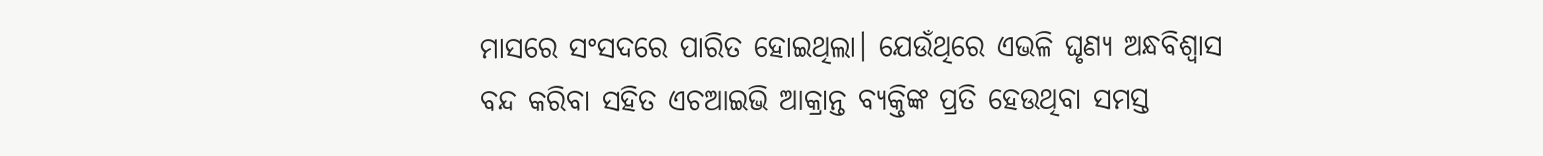ମାସରେ ସଂସଦରେ ପାରିତ ହୋଇଥିଲା। ଯେଉଁଥିରେ ଏଭଳି ଘୃଣ୍ୟ ଅନ୍ଧବିଶ୍ୱାସ ବନ୍ଦ କରିବା ସହିତ ଏଚଆଇଭି ଆକ୍ରାନ୍ତ ବ୍ୟକ୍ତିଙ୍କ ପ୍ରତି ହେଉଥିବା ସମସ୍ତ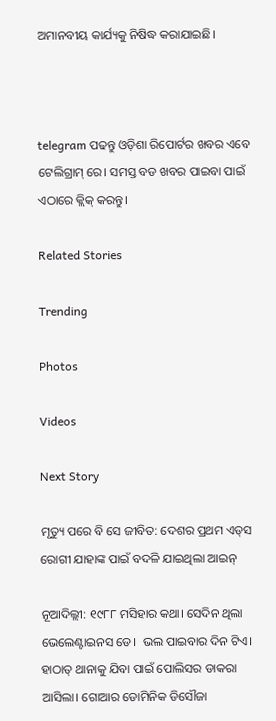ଅମାନବୀୟ କାର୍ଯ୍ୟକୁ ନିଷିଦ୍ଧ କରାଯାଇଛି।



telegram ପଢନ୍ତୁ ଓଡ଼ିଶା ରିପୋର୍ଟର ଖବର ଏବେ ଟେଲିଗ୍ରାମ୍ ରେ। ସମସ୍ତ ବଡ ଖବର ପାଇବା ପାଇଁ ଏଠାରେ କ୍ଲିକ୍ କରନ୍ତୁ।

Related Stories

Trending

Photos

Videos

Next Story

ମୃତ୍ୟୁ ପରେ ବି ସେ ଜୀବିତ: ଦେଶର ପ୍ରଥମ ଏଡ୍‌ସ ରୋଗୀ ଯାହାଙ୍କ ପାଇଁ ବଦଳି ଯାଇଥିଲା ଆଇନ୍

ନୂଆଦିଲ୍ଲୀ: ୧୯୮୮ ମସିହାର କଥା। ସେଦିନ ଥିଲା ଭେଲେଣ୍ଟାଇନସ ଡେ।  ଭଲ ପାଇବାର ଦିନ ଟିଏ। ହାଠାତ୍ ଥାନାକୁ ଯିବା ପାଇଁ ପୋଲିସର ଡାକରା ଆସିଲା। ଗୋଆର ଡୋମିନିକ ଡିସୌଜା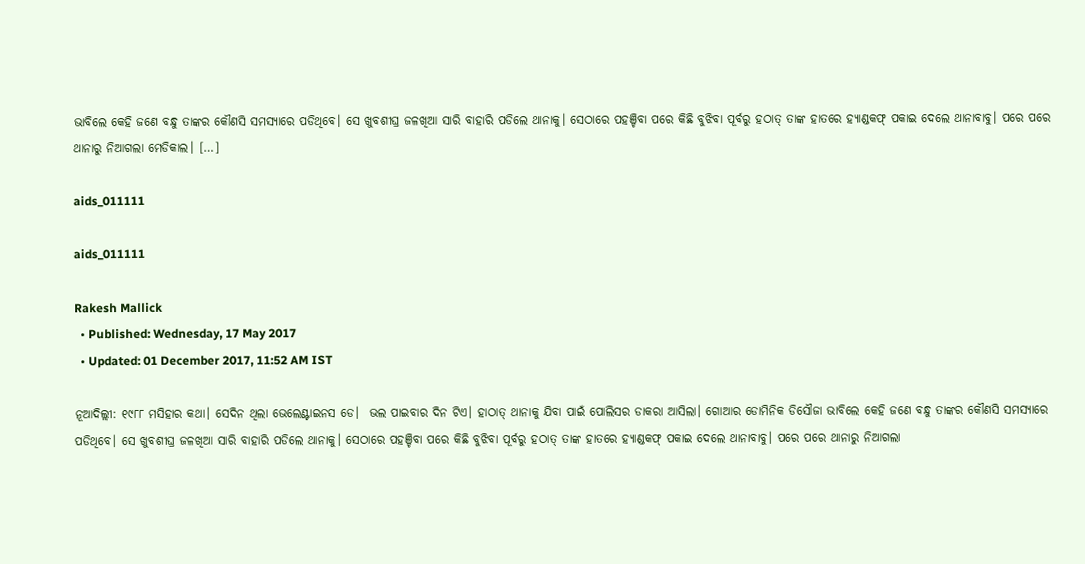ଭାବିଲେ କେହି ଜଣେ ବନ୍ଧୁ ତାଙ୍କର କୌଣସି ସମସ୍ୟାରେ ପଡିଥିବେ। ସେ ଖୁବଶୀଘ୍ର ଜଳଖିଆ ସାରି ବାହାରି ପଡିଲେ ଥାନାକୁ। ସେଠାରେ ପହଞ୍ଚିବା ପରେ କିଛି ବୁଝିବା ପୂର୍ବରୁ ହଠାତ୍ ତାଙ୍କ ହାତରେ ହ୍ୟାଣ୍ଡକଫ୍ ପକାଇ ଦେଲେ ଥାନାବାବୁ। ପରେ ପରେ ଥାନାରୁ ନିଆଗଲା ମେଡିକାଲ। […]

aids_011111

aids_011111

Rakesh Mallick
  • Published: Wednesday, 17 May 2017
  • Updated: 01 December 2017, 11:52 AM IST

ନୂଆଦିଲ୍ଲୀ: ୧୯୮୮ ମସିହାର କଥା। ସେଦିନ ଥିଲା ଭେଲେଣ୍ଟାଇନସ ଡେ।  ଭଲ ପାଇବାର ଦିନ ଟିଏ। ହାଠାତ୍ ଥାନାକୁ ଯିବା ପାଇଁ ପୋଲିସର ଡାକରା ଆସିଲା। ଗୋଆର ଡୋମିନିକ ଡିସୌଜା ଭାବିଲେ କେହି ଜଣେ ବନ୍ଧୁ ତାଙ୍କର କୌଣସି ସମସ୍ୟାରେ ପଡିଥିବେ। ସେ ଖୁବଶୀଘ୍ର ଜଳଖିଆ ସାରି ବାହାରି ପଡିଲେ ଥାନାକୁ। ସେଠାରେ ପହଞ୍ଚିବା ପରେ କିଛି ବୁଝିବା ପୂର୍ବରୁ ହଠାତ୍ ତାଙ୍କ ହାତରେ ହ୍ୟାଣ୍ଡକଫ୍ ପକାଇ ଦେଲେ ଥାନାବାବୁ। ପରେ ପରେ ଥାନାରୁ ନିଆଗଲା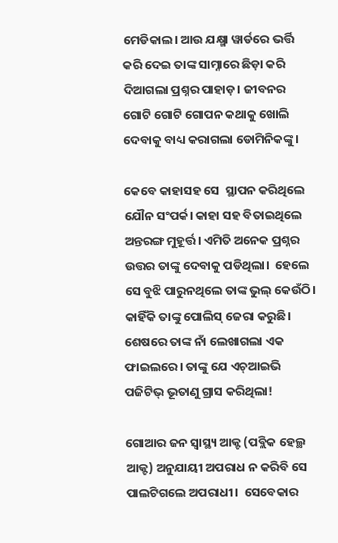ମେଡିକାଲ। ଆଉ ଯକ୍ଷ୍ମା ୱାର୍ଡରେ ଭର୍ତ୍ତି କରି ଦେଇ ତାଙ୍କ ସାମ୍ନାରେ ଛିଡ଼ା କରି ଦିଆଗଲା ପ୍ରଶ୍ନର ପାହାଡ଼। ଜୀବନର ଗୋଟି ଗୋଟି ଗୋପନ କଥାକୁ ଖୋଲି ଦେବାକୁ ବାଧ୍ୟ କରାଗଲା ଡୋମିନିକଙ୍କୁ।

କେବେ କାହାସହ ସେ  ସ୍ଥାପନ କରିଥିଲେ ଯୌନ ସଂପର୍କ। କାହା ସହ ବିତାଇଥିଲେ ଅନ୍ତରଙ୍ଗ ମୁହୂର୍ତ୍ତ। ଏମିତି ଅନେକ ପ୍ରଶ୍ନର ଉତ୍ତର ତାଙ୍କୁ ଦେବାକୁ ପଡିଥିଲା।  ହେଲେ ସେ ବୁଝି ପାରୁନଥିଲେ ତାଙ୍କ ଭୁଲ୍ କେଉଁଠି। କାହିଁକି ତାଙ୍କୁ ପୋଲିସ୍ ଜେରା କରୁଛି। ଶେଷରେ ତାଙ୍କ ନାଁ ଲେଖାଗଲା ଏକ ଫାଇଲରେ। ତାଙ୍କୁ ଯେ ଏଚ୍ଆଇଭି ପଜିଟିଭ୍ ଭୂତାଣୁ ଗ୍ରାସ କରିଥିଲା!

ଗୋଆର ଜନ ସ୍ୱାସ୍ଥ୍ୟ ଆକ୍ଟ (ପବ୍ଲିକ ହେଲ୍ଥ ଆକ୍ଟ) ଅନୁଯାୟୀ ଅପରାଧ ନ କରିବି ସେ ପାଲଟିଗଲେ ଅପରାଧୀ।  ସେବେକାର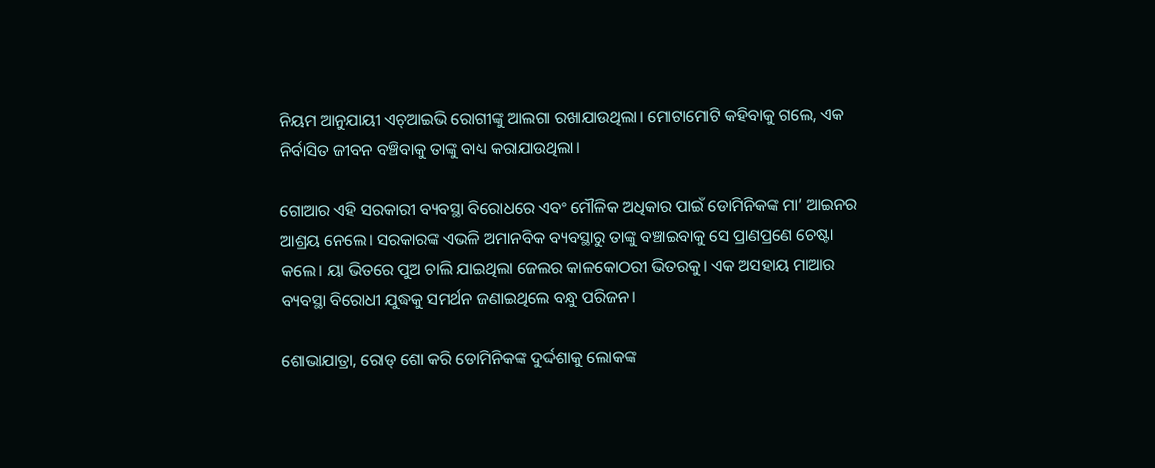ନିୟମ ଆନୁଯାୟୀ ଏଚ୍ଆଇଭି ରୋଗୀଙ୍କୁ ଆଲଗା ରଖାଯାଉଥିଲା। ମୋଟାମୋଟି କହିବାକୁ ଗଲେ, ଏକ ନିର୍ବାସିତ ଜୀବନ ବଞ୍ଚିବାକୁ ତାଙ୍କୁ ବାଧ୍ୟ କରାଯାଉଥିଲା।

ଗୋଆର ଏହି ସରକାରୀ ବ୍ୟବସ୍ଥା ବିରୋଧରେ ଏବଂ ମୌଳିକ ଅଧିକାର ପାଇଁ ଡୋମିନିକଙ୍କ ମା’ ଆଇନର ଆଶ୍ରୟ ନେଲେ। ସରକାରଙ୍କ ଏଭଳି ଅମାନବିକ ବ୍ୟବସ୍ଥାରୁ ତାଙ୍କୁ ବଞ୍ଚାଇବାକୁ ସେ ପ୍ରାଣପ୍ରଣେ ଚେଷ୍ଟା କଲେ। ୟା ଭିତରେ ପୁଅ ଚାଲି ଯାଇଥିଲା ଜେଲର କାଳକୋଠରୀ ଭିତରକୁ। ଏକ ଅସହାୟ ମାଆର ବ୍ୟବସ୍ଥା ବିରୋଧୀ ଯୁଦ୍ଧକୁ ସମର୍ଥନ ଜଣାଇଥିଲେ ବନ୍ଧୁ ପରିଜନ।

ଶୋଭାଯାତ୍ରା, ରୋଡ୍‌ ଶୋ କରି ଡୋମିନିକଙ୍କ ଦୁର୍ଦ୍ଦଶାକୁ ଲୋକଙ୍କ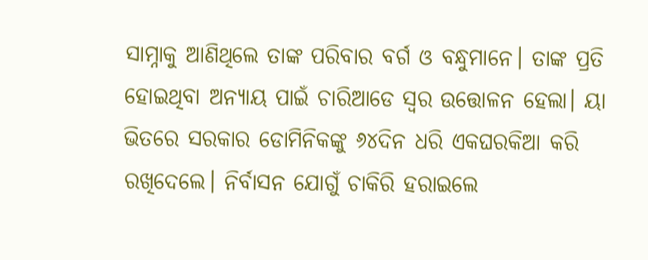ସାମ୍ନାକୁ ଆଣିଥିଲେ ତାଙ୍କ ପରିବାର ବର୍ଗ ଓ ବନ୍ଧୁମାନେ। ତାଙ୍କ ପ୍ରତି ହୋଇଥିବା ଅନ୍ୟାୟ ପାଇଁ ଚାରିଆଡେ ସ୍ୱର ଉତ୍ତୋଳନ ହେଲା। ୟା ଭିତରେ ସରକାର ଡୋମିନିକଙ୍କୁ ୬୪ଦିନ ଧରି ଏକଘରକିଆ କରି ରଖିଦେଲେ। ନିର୍ବାସନ ଯୋଗୁଁ ଚାକିରି ହରାଇଲେ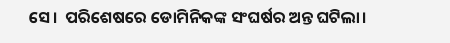ସେ।  ପରିଶେଷରେ ଡୋମିନିକଙ୍କ ସଂଘର୍ଷର ଅନ୍ତ ଘଟିଲା।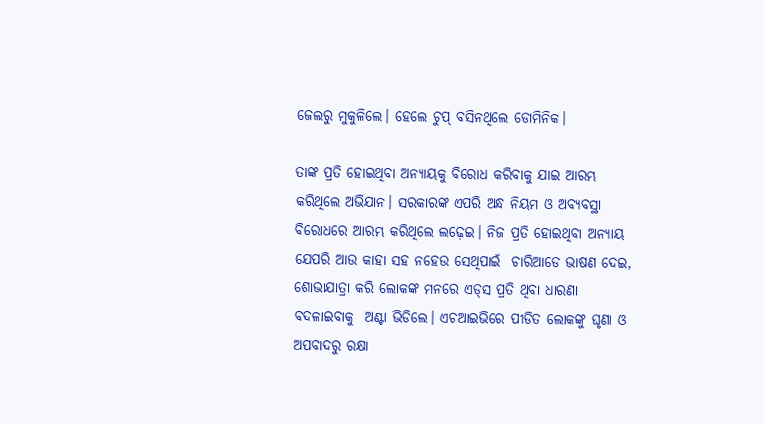ଜେଲରୁ ମୁକୁଳିଲେ। ହେଲେ ଚୁପ୍ ବସିନଥିଲେ ଡୋମିନିକ।

ତାଙ୍କ ପ୍ରତି ହୋଇଥିବା ଅନ୍ୟାୟକୁ ବିରୋଧ କରିବାକୁ ଯାଇ ଆରମ୍ଭ କରିଥିଲେ ଅଭିଯାନ। ସରକାରଙ୍କ ଏପରି ଅନ୍ଧ ନିୟମ ଓ ଅବ୍ୟବସ୍ଥା ବିରୋଧରେ ଆରମ୍ଭ କରିଥିଲେ ଲଢ଼େଇ। ନିଜ ପ୍ରତି ହୋଇଥିବା ଅନ୍ୟାୟ ଯେପରି ଆଉ କାହା ସହ ନହେଉ ସେଥିପାଇଁ  ଚାରିଆଡେ ଭାଷଣ ଦେଇ, ଶୋଭାଯାତ୍ରା କରି ଲୋକଙ୍କ ମନରେ ଏଡ୍‌ସ ପ୍ରତି ଥିବା ଧାରଣା ବଦଳାଇବାକୁ  ଅଣ୍ଟା ଭିଡିଲେ। ଏଚଆଇଭିରେ ପୀଡିତ ଲୋକଙ୍କୁ ଘୃଣା ଓ ଅପବାଦରୁ ରକ୍ଷା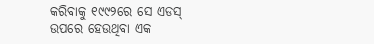କରିବାକୁ ୧୯୯୨ରେ ସେ ଏଡସ୍ ଉପରେ ହେଉଥିବା ଏକ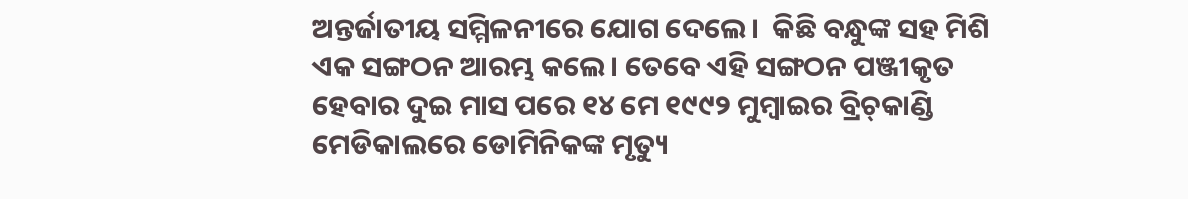ଅନ୍ତର୍ଜାତୀୟ ସମ୍ମିଳନୀରେ ଯୋଗ ଦେଲେ।  କିଛି ବନ୍ଧୁଙ୍କ ସହ ମିଶି ଏକ ସଙ୍ଗଠନ ଆରମ୍ଭ କଲେ। ତେବେ ଏହି ସଙ୍ଗଠନ ପଞ୍ଜୀକୃତ ହେବାର ଦୁଇ ମାସ ପରେ ୧୪ ମେ ୧୯୯୨ ମୁମ୍ବାଇର ବ୍ରିଚ୍‌କାଣ୍ଡି ମେଡିକାଲରେ ଡୋମିନିକଙ୍କ ମୃତ୍ୟୁ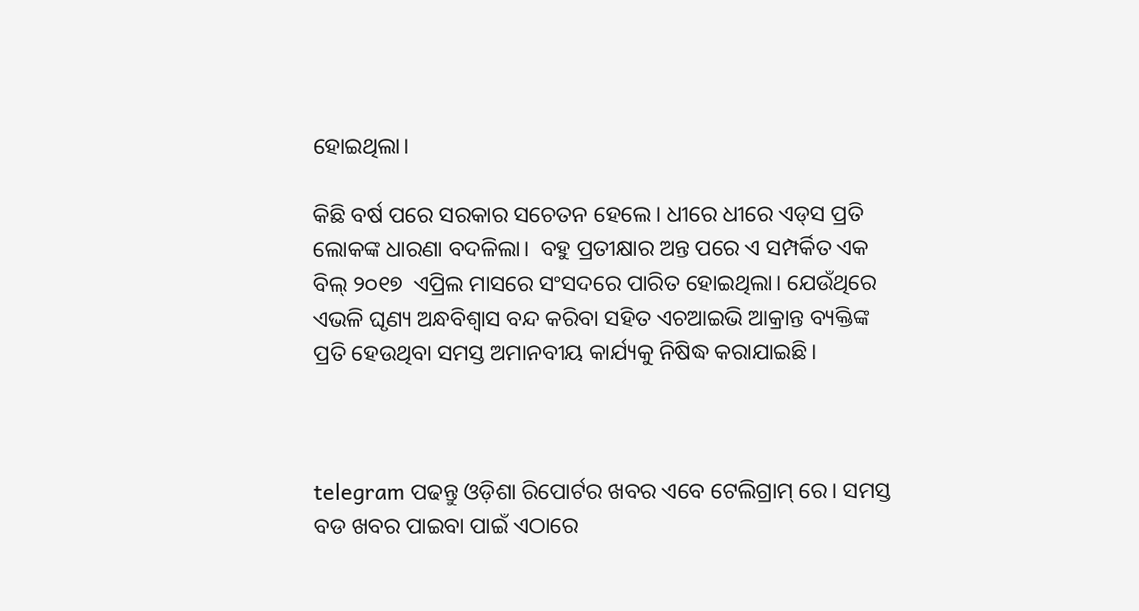ହୋଇଥିଲା।

କିଛି ବର୍ଷ ପରେ ସରକାର ସଚେତନ ହେଲେ। ଧୀରେ ଧୀରେ ଏଡ୍‌ସ ପ୍ରତି ଲୋକଙ୍କ ଧାରଣା ବଦଳିଲା।  ବହୁ ପ୍ରତୀକ୍ଷାର ଅନ୍ତ ପରେ ଏ ସମ୍ପର୍କିତ ଏକ ବିଲ୍ ୨୦୧୭  ଏପ୍ରିଲ ମାସରେ ସଂସଦରେ ପାରିତ ହୋଇଥିଲା। ଯେଉଁଥିରେ ଏଭଳି ଘୃଣ୍ୟ ଅନ୍ଧବିଶ୍ୱାସ ବନ୍ଦ କରିବା ସହିତ ଏଚଆଇଭି ଆକ୍ରାନ୍ତ ବ୍ୟକ୍ତିଙ୍କ ପ୍ରତି ହେଉଥିବା ସମସ୍ତ ଅମାନବୀୟ କାର୍ଯ୍ୟକୁ ନିଷିଦ୍ଧ କରାଯାଇଛି।



telegram ପଢନ୍ତୁ ଓଡ଼ିଶା ରିପୋର୍ଟର ଖବର ଏବେ ଟେଲିଗ୍ରାମ୍ ରେ। ସମସ୍ତ ବଡ ଖବର ପାଇବା ପାଇଁ ଏଠାରେ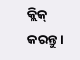କ୍ଲିକ୍ କରନ୍ତୁ।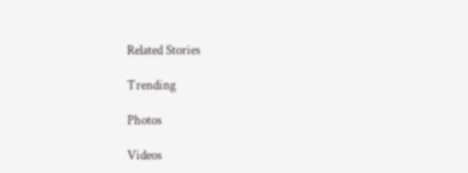Related Stories

Trending

Photos

Videos